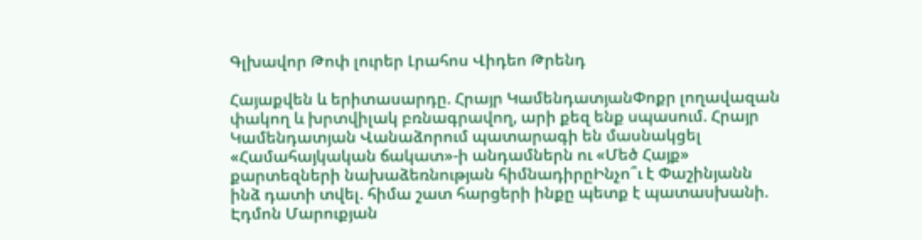Գլխավոր Թոփ լուրեր Լրահոս Վիդեո Թրենդ

Հայաքվեն և երիտասարդը. Հրայր ԿամենդատյանՓոքր լողավազան փակող և խրտվիլակ բռնագրավող, արի քեզ ենք սպասում. Հրայր Կամենդատյան Վանաձորում պատարագի են մասնակցել «Համահայկական ճակատ»-ի անդամներն ու «Մեծ Հայք» քարտեզների նախաձեռնության հիմնադիրըԻնչո՞ւ է Փաշինյանն ինձ դատի տվել. հիմա շատ հարցերի ինքը պետք է պատասխանի. Էդմոն Մարուքյան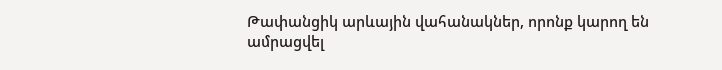Թափանցիկ արևային վահանակներ, որոնք կարող են ամրացվել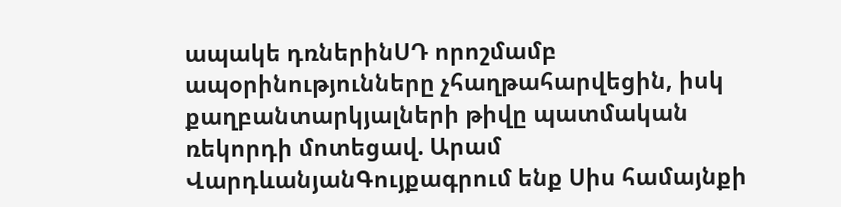ապակե դռներինՍԴ որոշմամբ ապօրինությունները չհաղթահարվեցին, իսկ քաղբանտարկյալների թիվը պատմական ռեկորդի մոտեցավ. Արամ ՎարդևանյանԳույքագրում ենք Սիս համայնքի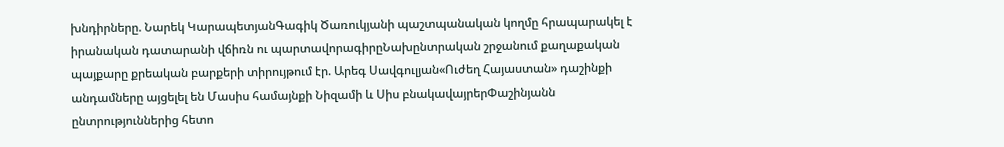խնդիրները. Նարեկ ԿարապետյանԳագիկ Ծառուկյանի պաշտպանական կողմը հրապարակել է իրանական դատարանի վճիռն ու պարտավորագիրըՆախընտրական շրջանում քաղաքական պայքարը քրեական բարքերի տիրույթում էր. Արեգ Սավգուլյան«Ուժեղ Հայաստան» դաշինքի անդամները այցելել են Մասիս համայնքի Նիզամի և Սիս բնակավայրերՓաշինյանն ընտրություններից հետո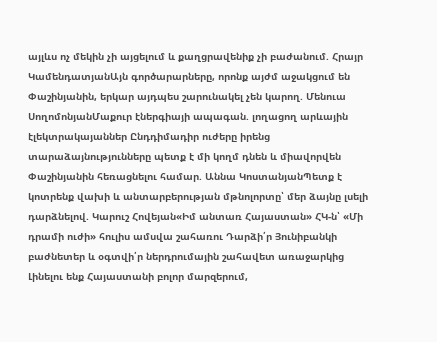այլևս ոչ մեկին չի այցելում և քաղցրավենիք չի բաժանում. Հրայր ԿամենդատյանԱյն գործարարները, որոնք այժմ աջակցում են Փաշինյանին, երկար այդպես շարունակել չեն կարող. Մենուա ՍողոմոնյանՄաքուր էներգիայի ապագան. լողացող արևային էլեկտրակայաններ Ընդդիմադիր ուժերը իրենց տարաձայնությունները պետք է մի կողմ դնեն և միավորվեն Փաշինյանին հեռացնելու համար. Աննա ԿոստանյանՊետք է կոտրենք վախի և անտարբերության մթնոլորտը՝ մեր ձայնը լսելի դարձնելով. Կարուշ Հովեյան«Իմ անտառ Հայաստան» ՀԿ-ն՝ «Մի դրամի ուժի» հուլիս ամսվա շահառու Դարձի՛ր Յունիբանկի բաժնետեր և օգտվի՛ր ներդրումային շահավետ առաջարկից Լինելու ենք Հայաստանի բոլոր մարզերում,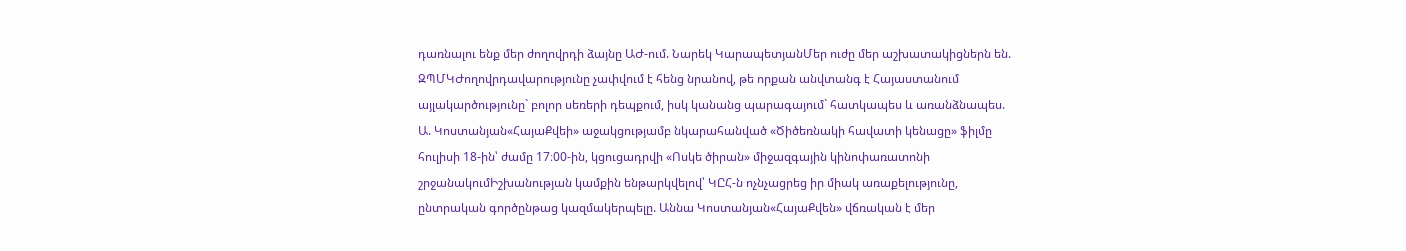դառնալու ենք մեր ժողովրդի ձայնը ԱԺ-ում. Նարեկ ԿարապետյանՄեր ուժը մեր աշխատակիցներն են. ԶՊՄԿԺողովրդավարությունը չափվում է հենց նրանով, թե որքան անվտանգ է Հայաստանում այլակարծությունը` բոլոր սեռերի դեպքում, իսկ կանանց պարագայում` հատկապես և առանձնապես. Ա. Կոստանյան«ՀայաՔվեի» աջակցությամբ նկարահանված «Ծիծեռնակի հավատի կենացը» ֆիլմը հուլիսի 18-ին՝ ժամը 17։00-ին, կցուցադրվի «Ոսկե ծիրան» միջազգային կինոփառատոնի շրջանակումԻշխանության կամքին ենթարկվելով՝ ԿԸՀ-ն ոչնչացրեց իր միակ առաքելությունը, ընտրական գործընթաց կազմակերպելը. Աննա Կոստանյան«ՀայաՔվեն» վճռական է մեր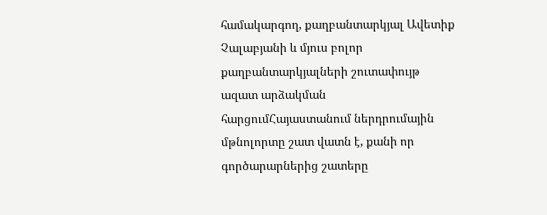համակարգող, քաղբանտարկյալ Ավետիք Չալաբյանի և մյուս բոլոր քաղբանտարկյալների շուտափույթ ազատ արձակման հարցումՀայաստանում ներդրումային մթնոլորտը շատ վատն է, քանի որ գործարարներից շատերը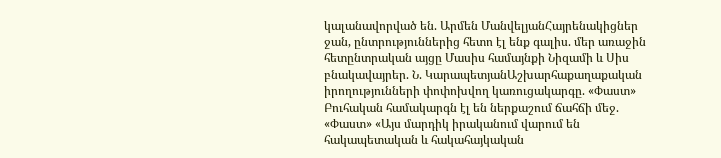կալանավորված են. Արմեն ՄանվելյանՀայրենակիցներ ջան, ընտրություններից հետո էլ ենք գալիս. մեր առաջին հետընտրական այցը Մասիս համայնքի Նիզամի և Սիս բնակավայրեր. Ն. ԿարապետյանԱշխարհաքաղաքական իրողությունների փոփոխվող կառուցակարգը. «Փաստ» Բուհական համակարգն էլ են ներքաշում ճահճի մեջ. «Փաստ» «Այս մարդիկ իրականում վարում են հակապետական և հակահայկական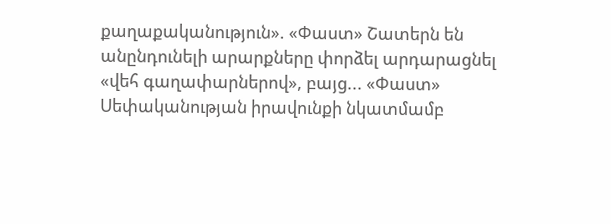քաղաքականություն». «Փաստ» Շատերն են անընդունելի արարքները փորձել արդարացնել «վեհ գաղափարներով», բայց... «Փաստ» Սեփականության իրավունքի նկատմամբ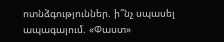ոտնձգություններ. ի՞նչ սպասել ապագայում. «Փաստ»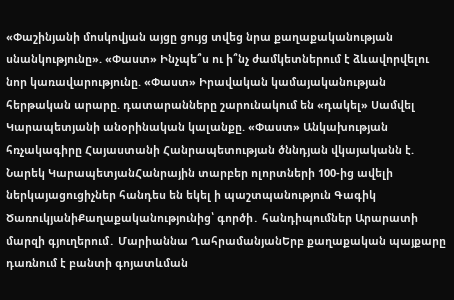«Փաշինյանի մոսկովյան այցը ցույց տվեց նրա քաղաքականության սնանկությունը». «Փաստ» Ինչպե՞ս ու ի՞նչ ժամկետներում է ձևավորվելու նոր կառավարությունը. «Փաստ» Իրավական կամայականության հերթական արարը. դատարանները շարունակում են «դակել» Սամվել Կարապետյանի անօրինական կալանքը. «Փաստ» Անկախության հռչակագիրը Հայաստանի Հանրապետության ծննդյան վկայականն է. Նարեկ ԿարապետյանՀանրային տարբեր ոլորտների 100-ից ավելի ներկայացուցիչներ հանդես են եկել ի պաշտպանություն Գագիկ ԾառուկյանիՔաղաքականությունից՝ գործի․ հանդիպումներ Արարատի մարզի գյուղերում․ Մարիաննա ՂահրամանյանԵրբ քաղաքական պայքարը դառնում է բանտի գոյատևման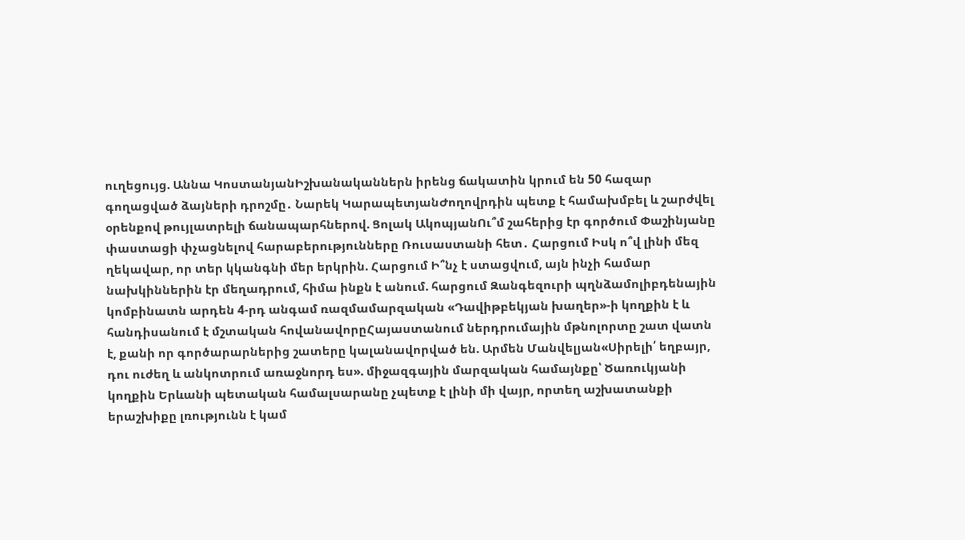ուղեցույց. Աննա ԿոստանյանԻշխանականներն իրենց ճակատին կրում են 50 հազար գողացված ձայների դրոշմը․ Նարեկ ԿարապետյանԺողովրդին պետք է համախմբել և շարժվել օրենքով թույլատրելի ճանապարհներով. Ցոլակ ԱկոպյանՈւ՞մ շահերից էր գործում Փաշինյանը փաստացի փչացնելով հարաբերությունները Ռուսաստանի հետ․ Հարցում Իսկ ո՞վ լինի մեզ ղեկավար, որ տեր կկանգնի մեր երկրին. Հարցում Ի՞նչ է ստացվում, այն ինչի համար նախկիններին էր մեղադրում, հիմա ինքն է անում. հարցում Զանգեզուրի պղնձամոլիբդենային կոմբինատն արդեն 4-րդ անգամ ռազմամարզական «Դավիթբեկյան խաղեր»-ի կողքին է և հանդիսանում է մշտական հովանավորըՀայաստանում ներդրումային մթնոլորտը շատ վատն է, քանի որ գործարարներից շատերը կալանավորված են. Արմեն Մանվելյան«Սիրելի՛ եղբայր, դու ուժեղ և անկոտրում առաջնորդ ես». միջազգային մարզական համայնքը՝ Ծառուկյանի կողքին Երևանի պետական համալսարանը չպետք է լինի մի վայր, որտեղ աշխատանքի երաշխիքը լռությունն է կամ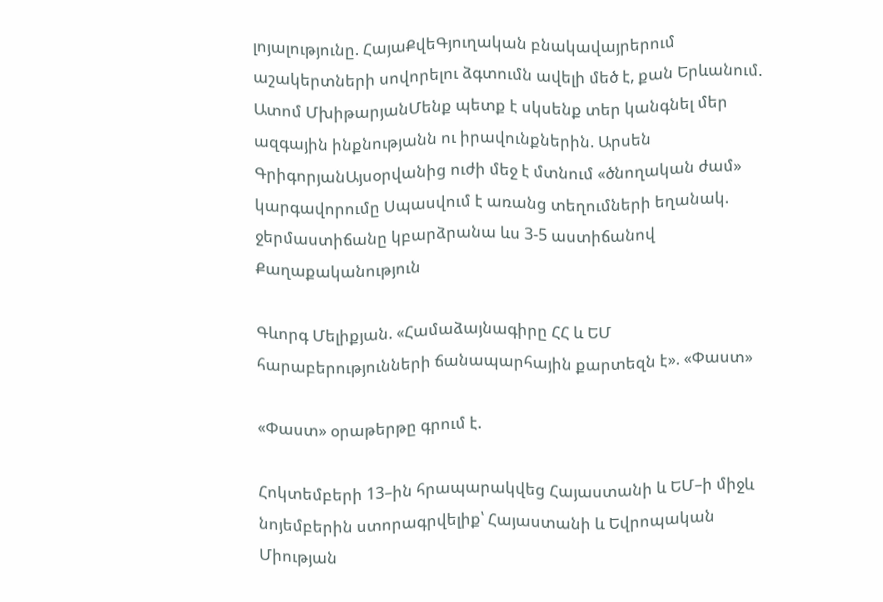լոյալությունը. ՀայաՔվեԳյուղական բնակավայրերում աշակերտների սովորելու ձգտումն ավելի մեծ է, քան Երևանում. Ատոմ ՄխիթարյանՄենք պետք է սկսենք տեր կանգնել մեր ազգային ինքնությանն ու իրավունքներին. Արսեն ԳրիգորյանԱյսօրվանից ուժի մեջ է մտնում «ծնողական ժամ» կարգավորումը Սպասվում է առանց տեղումների եղանակ. ջերմաստիճանը կբարձրանա ևս 3-5 աստիճանով
Քաղաքականություն

Գևորգ Մելիքյան. «Համաձայնագիրը ՀՀ և ԵՄ հարաբերությունների ճանապարհային քարտեզն է». «Փաստ»

«Փաստ» օրաթերթը գրում է.

Հոկտեմբերի 13–ին հրապարակվեց Հայաստանի և ԵՄ–ի միջև նոյեմբերին ստորագրվելիք՝ Հայաստանի և Եվրոպական Միության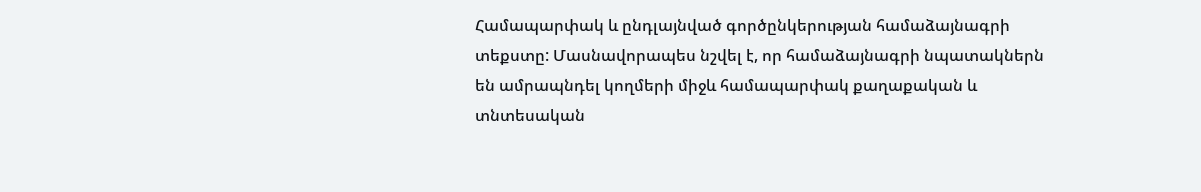Համապարփակ և ընդլայնված գործընկերության համաձայնագրի տեքստը: Մասնավորապես նշվել է, որ համաձայնագրի նպատակներն են ամրապնդել կողմերի միջև համապարփակ քաղաքական և տնտեսական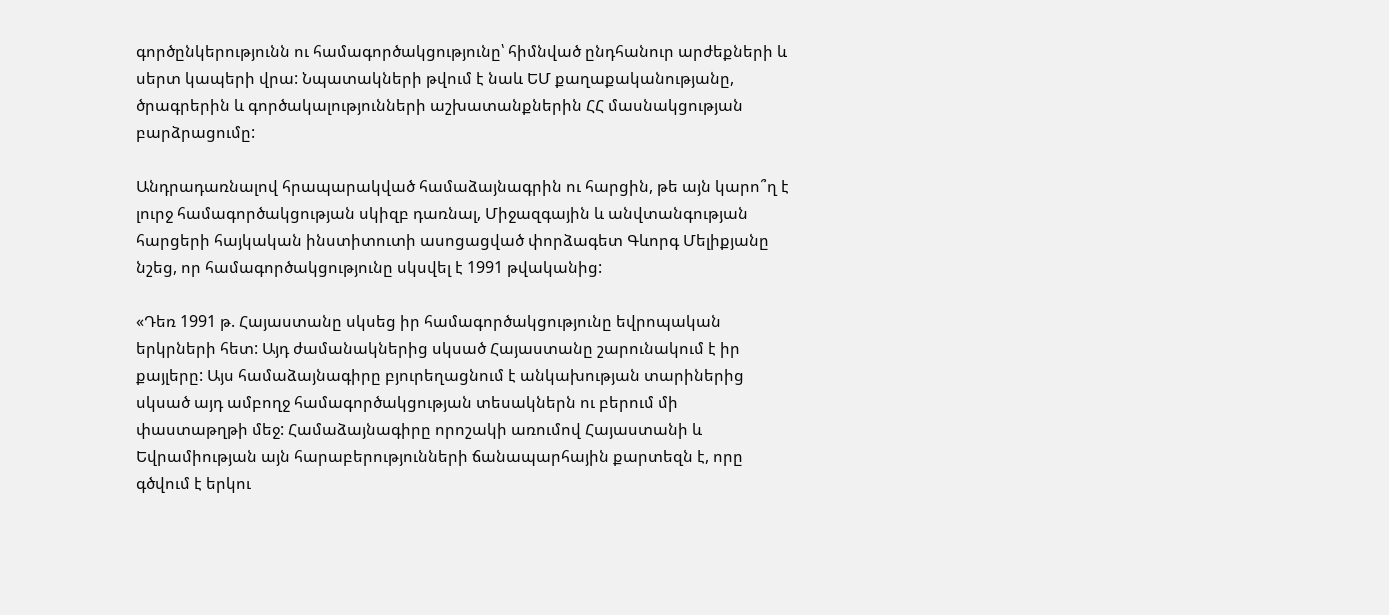գործընկերությունն ու համագործակցությունը՝ հիմնված ընդհանուր արժեքների և սերտ կապերի վրա: Նպատակների թվում է նաև ԵՄ քաղաքականությանը, ծրագրերին և գործակալությունների աշխատանքներին ՀՀ մասնակցության բարձրացումը:

Անդրադառնալով հրապարակված համաձայնագրին ու հարցին, թե այն կարո՞ղ է լուրջ համագործակցության սկիզբ դառնալ, Միջազգային և անվտանգության հարցերի հայկական ինստիտուտի ասոցացված փորձագետ Գևորգ Մելիքյանը նշեց, որ համագործակցությունը սկսվել է 1991 թվականից:

«Դեռ 1991 թ. Հայաստանը սկսեց իր համագործակցությունը եվրոպական երկրների հետ: Այդ ժամանակներից սկսած Հայաստանը շարունակում է իր քայլերը: Այս համաձայնագիրը բյուրեղացնում է անկախության տարիներից սկսած այդ ամբողջ համագործակցության տեսակներն ու բերում մի փաստաթղթի մեջ: Համաձայնագիրը որոշակի առումով Հայաստանի և Եվրամիության այն հարաբերությունների ճանապարհային քարտեզն է, որը գծվում է երկու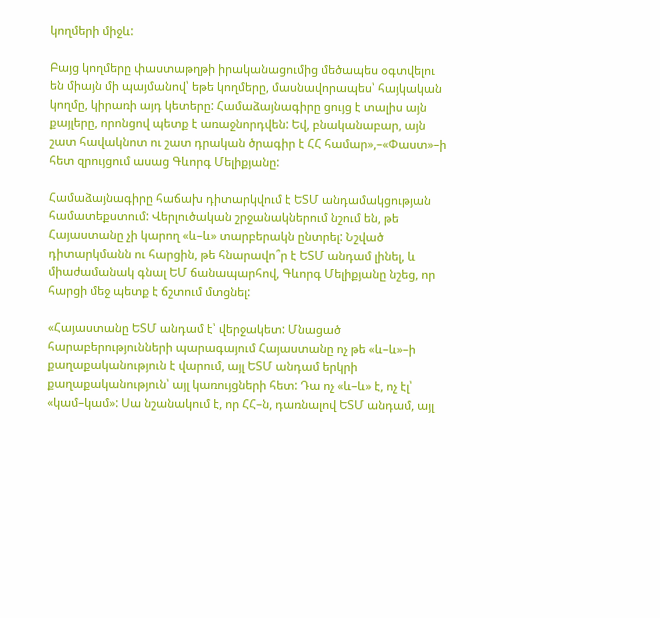կողմերի միջև:

Բայց կողմերը փաստաթղթի իրականացումից մեծապես օգտվելու են միայն մի պայմանով՝ եթե կողմերը, մասնավորապես՝ հայկական կողմը, կիրառի այդ կետերը: Համաձայնագիրը ցույց է տալիս այն քայլերը, որոնցով պետք է առաջնորդվեն: Եվ, բնականաբար, այն շատ հավակնոտ ու շատ դրական ծրագիր է ՀՀ համար»,–«Փաստ»–ի հետ զրույցում ասաց Գևորգ Մելիքյանը:

Համաձայնագիրը հաճախ դիտարկվում է ԵՏՄ անդամակցության համատեքստում: Վերլուծական շրջանակներում նշում են, թե Հայաստանը չի կարող «և–և» տարբերակն ընտրել: Նշված դիտարկմանն ու հարցին, թե հնարավո՞ր է ԵՏՄ անդամ լինել, և միաժամանակ գնալ ԵՄ ճանապարհով, Գևորգ Մելիքյանը նշեց, որ հարցի մեջ պետք է ճշտում մտցնել:

«Հայաստանը ԵՏՄ անդամ է՝ վերջակետ: Մնացած հարաբերությունների պարագայում Հայաստանը ոչ թե «և–և»–ի քաղաքականություն է վարում, այլ ԵՏՄ անդամ երկրի քաղաքականություն՝ այլ կառույցների հետ: Դա ոչ «և–և» է, ոչ էլ՝ «կամ–կամ»: Սա նշանակում է, որ ՀՀ–ն, դառնալով ԵՏՄ անդամ, այլ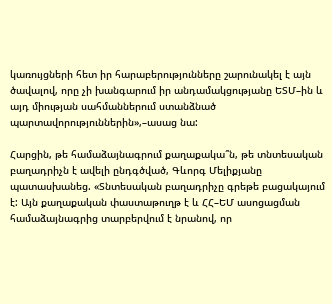կառույցների հետ իր հարաբերությունները շարունակել է այն ծավալով, որը չի խանգարում իր անդամակցությանը ԵՏՄ–ին և այդ միության սահմաններում ստանձնած պարտավորություններին»,–ասաց նա:

Հարցին, թե համաձայնագրում քաղաքակա՞ն, թե տնտեսական բաղադրիչն է ավելի ընդգծված, Գևորգ Մելիքյանը պատասխանեց. «Տնտեսական բաղադրիչը գրեթե բացակայում է: Այն քաղաքական փաստաթուղթ է և ՀՀ–ԵՄ ասոցացման համաձայնագրից տարբերվում է նրանով, որ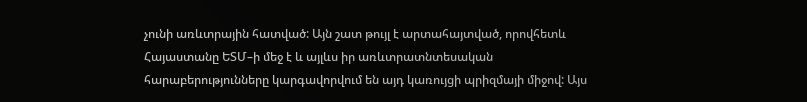չունի առևտրային հատված: Այն շատ թույլ է արտահայտված, որովհետև Հայաստանը ԵՏՄ–ի մեջ է և այլևս իր առևտրատնտեսական հարաբերությունները կարգավորվում են այդ կառույցի պրիզմայի միջով: Այս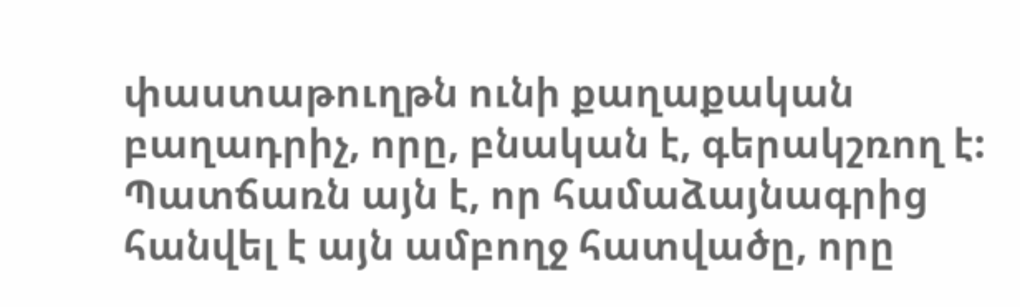փաստաթուղթն ունի քաղաքական բաղադրիչ, որը, բնական է, գերակշռող է: Պատճառն այն է, որ համաձայնագրից հանվել է այն ամբողջ հատվածը, որը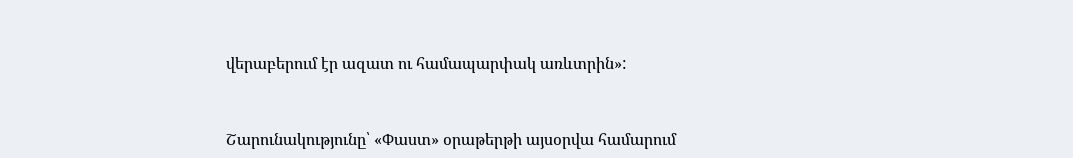վերաբերում էր ազատ ու համապարփակ առևտրին»:



Շարունակությունը՝ «Փաստ» օրաթերթի այսօրվա համարում